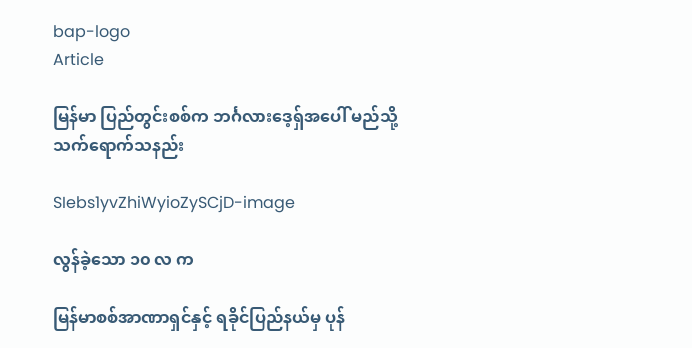bap-logo
Article

မြန်မာ ပြည်တွင်းစစ်က ဘင်္ဂလားဒေ့ရှ်အပေါ် မည်သို့ သက်ရောက်သနည်း

SIebs1yvZhiWyioZySCjD-image

လွန်ခဲ့သော ၁၀ လ က

မြန်မာစစ်အာဏာရှင်နှင့် ရခိုင်ပြည်နယ်မှ ပုန်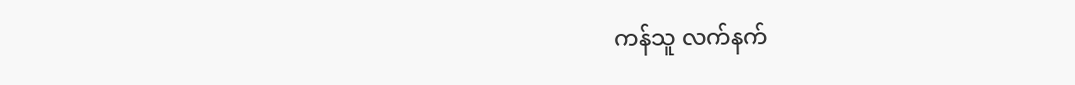ကန်သူ လက်နက်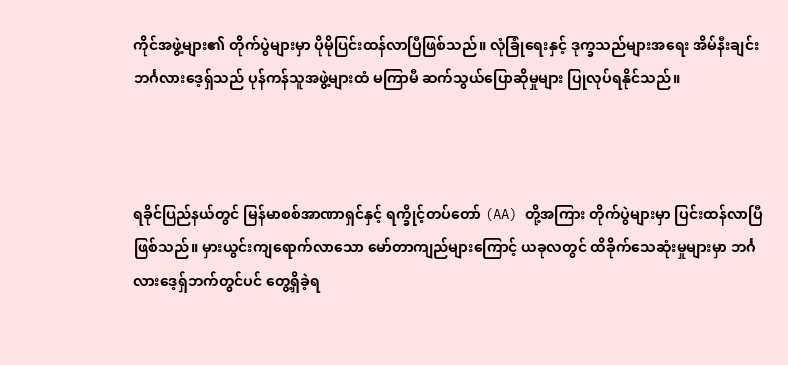ကိုင်အဖွဲ့များ၏ တိုက်ပွဲများမှာ ပိုမိုပြင်းထန်လာပြီဖြစ်သည်။ လုံခြုံရေးနှင့် ဒုက္ခသည်များအရေး အိမ်နီးချင်း ဘင်္ဂလားဒေ့ရှ်သည် ပုန်ကန်သူအဖွဲ့များထံ မကြာမီ ဆက်သွယ်ပြောဆိုမှုများ ပြုလုပ်ရနိုင်သည်။



ရခိုင်ပြည်နယ်တွင် မြန်မာစစ်အာဏာရှင်နှင့် ရက္ခိုင့်တပ်တော် (AA) တို့အကြား တိုက်ပွဲများမှာ ပြင်းထန်လာပြီဖြစ်သည်။ မှားယွင်းကျရောက်လာသော မော်တာကျည်များကြောင့် ယခုလတွင် ထိခိုက်သေဆုံးမှုများမှာ ဘင်္ဂလားဒေ့ရှ်ဘက်တွင်ပင် တွေ့ရှိခဲ့ရ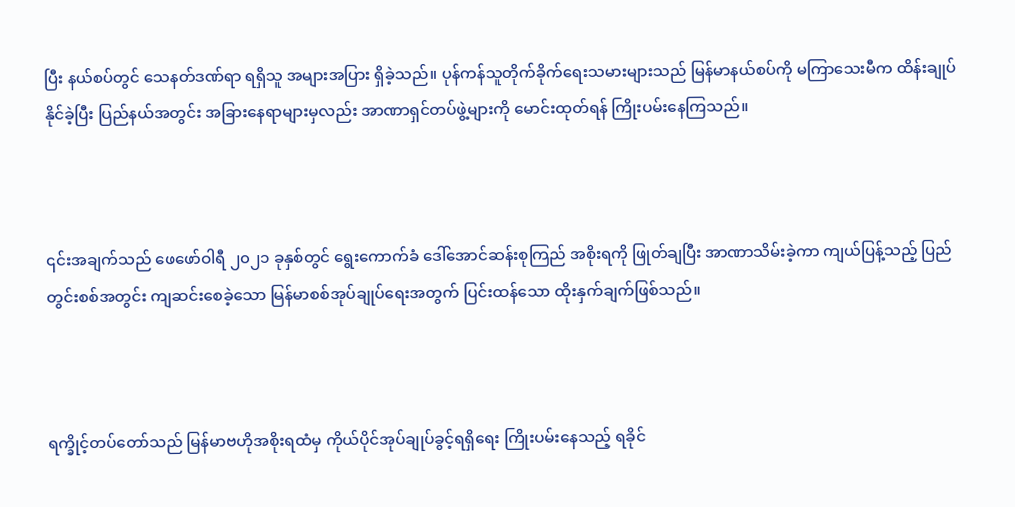ပြီး နယ်စပ်တွင် သေနတ်ဒဏ်ရာ ရရှိသူ အများအပြား ရှိခဲ့သည်။ ပုန်ကန်သူတိုက်ခိုက်ရေးသမားများသည် မြန်မာနယ်စပ်ကို မကြာသေးမီက ထိန်းချုပ်နိုင်ခဲ့ပြီး ပြည်နယ်အတွင်း အခြားနေရာများမှလည်း အာဏာရှင်တပ်ဖွဲ့များကို မောင်းထုတ်ရန် ကြိုးပမ်းနေကြသည်။



၎င်းအချက်သည် ဖေဖော်ဝါရီ ၂၀၂၁ ခုနှစ်တွင် ရွေးကောက်ခံ ဒေါ်အောင်ဆန်းစုကြည် အစိုးရကို ဖြုတ်ချပြီး အာဏာသိမ်းခဲ့ကာ ကျယ်ပြန့်သည့် ပြည်တွင်းစစ်အတွင်း ကျဆင်းစေခဲ့သော မြန်မာစစ်အုပ်ချုပ်ရေးအတွက် ပြင်းထန်သော ထိုးနှက်ချက်ဖြစ်သည်။



ရက္ခိုင့်တပ်တော်သည် မြန်မာဗဟိုအစိုးရထံမှ ကိုယ်ပိုင်အုပ်ချုပ်ခွင့်ရရှိရေး ကြိုးပမ်းနေသည့် ရခိုင်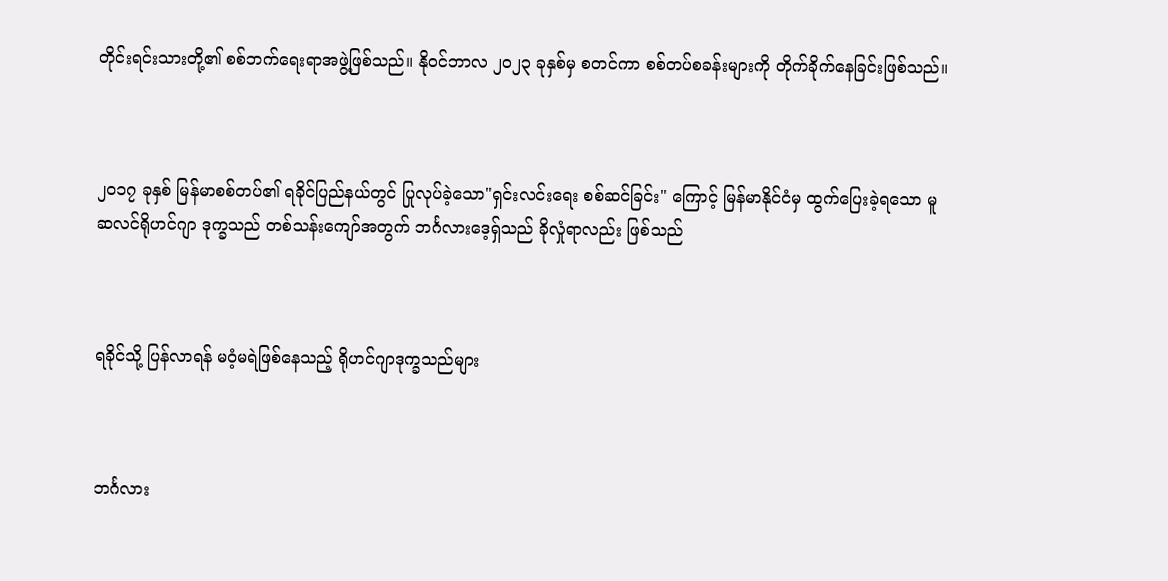တိုင်းရင်းသားတို့၏ စစ်ဘက်ရေးရာအဖွဲ့ဖြစ်သည်။ နိုဝင်ဘာလ ၂၀၂၃ ခုနှစ်မှ စတင်ကာ စစ်တပ်စခန်းများကို တိုက်ခိုက်နေခြင်းဖြစ်သည်။



၂၀၁၇ ခုနှစ် မြန်မာစစ်တပ်၏ ရခိုင်ပြည်နယ်တွင် ပြုလုပ်ခဲ့သော"ရှင်းလင်းရေး စစ်ဆင်ခြင်း" ကြောင့် မြန်မာနိုင်ငံမှ ထွက်ပြေးခဲ့ရသော မူဆလင်ရိုဟင်ဂျာ ဒုက္ခသည် တစ်သန်းကျော်အတွက် ဘင်္ဂလားဒေ့ရှ်သည် ခိုလှုံရာလည်း ဖြစ်သည်



ရခိုင်သို့ ပြန်လာရန် မဝံ့မရဲဖြစ်နေသည့် ရိုဟင်ဂျာဒုက္ခသည်များ



ဘင်္ဂလား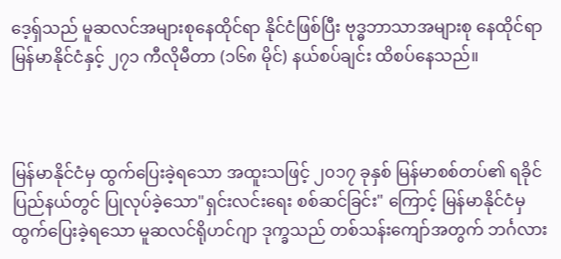ဒေ့ရှ်သည် မူဆလင်အများစုနေထိုင်ရာ နိုင်ငံဖြစ်ပြီး ဗုဒ္ဓဘာသာအများစု နေထိုင်ရာ မြန်မာနိုင်ငံနှင့် ၂၇၁ ကီလိုမီတာ (၁၆၈ မိုင်) နယ်စပ်ချင်း ထိစပ်နေသည်။



မြန်မာနိုင်ငံမှ ထွက်ပြေးခဲ့ရသော အထူးသဖြင့် ၂၀၁၇ ခုနှစ် မြန်မာစစ်တပ်၏ ရခိုင်ပြည်နယ်တွင် ပြုလုပ်ခဲ့သော"ရှင်းလင်းရေး စစ်ဆင်ခြင်း" ကြောင့် မြန်မာနိုင်ငံမှ ထွက်ပြေးခဲ့ရသော မူဆလင်ရိုဟင်ဂျာ ဒုက္ခသည် တစ်သန်းကျော်အတွက် ဘင်္ဂလား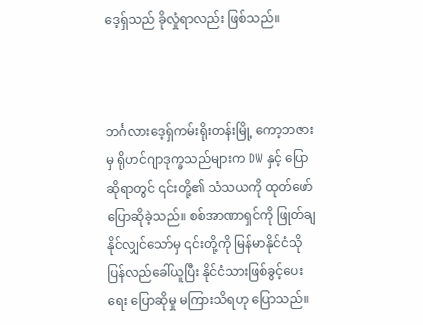ဒေ့ရှ်သည် ခိုလှုံရာလည်း ဖြစ်သည်။



ဘင်္ဂလားဒေ့ရှ်ကမ်းရိုးတန်းမြို့ ကော့ဘဇားမှ ရိုဟင်ဂျာဒုက္ခသည်များက DW နှင့် ပြောဆိုရာတွင် ၎င်းတို့၏ သံသယကို ထုတ်ဖော်ပြောဆိုခဲ့သည်။ စစ်အာဏာရှင်ကို ဖြုတ်ချနိုင်လျှင်သော်မှ ၎င်းတို့ကို မြန်မာနိုင်ငံသို ပြန်လည်ခေါ်ယူပြီး နိုင်ငံသားဖြစ်ခွင့်ပေးရေး ပြောဆိုမှု မကြားသိရဟု ပြောသည်။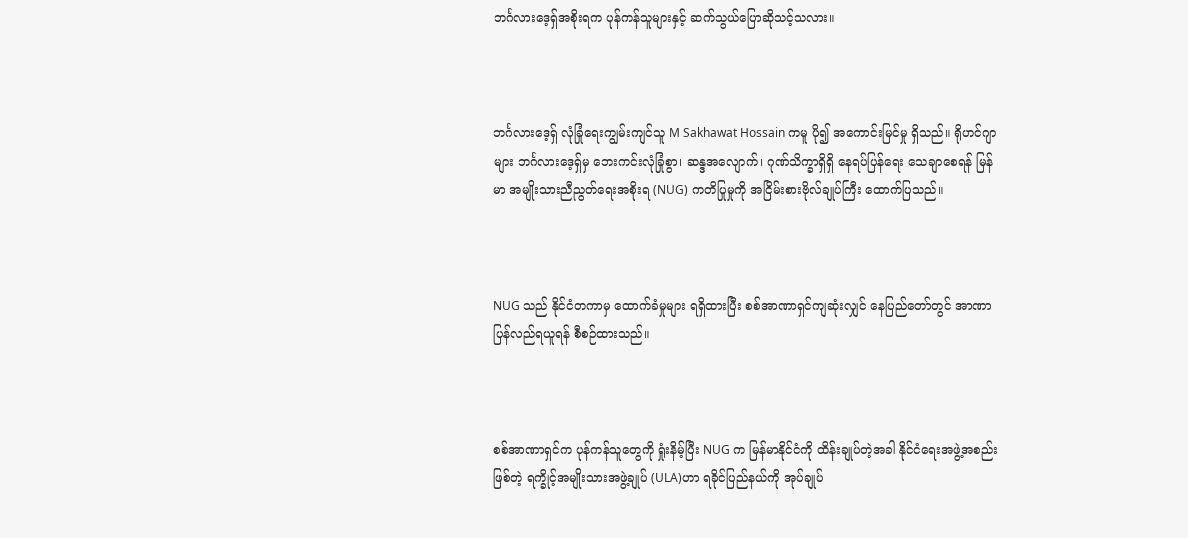ဘင်္ဂလားဒေ့ရှ်အစိုးရက ပုန်ကန်သူများနှင့် ဆက်သွယ်ပြောဆိုသင့်သလား။



ဘင်္ဂလားဒေ့ရှ် လုံခြုံရေးကျွမ်းကျင်သူ M Sakhawat Hossain ကမူ ပို၍ အကောင်းမြင်မှု ရှိသည်။ ရိုဟင်ဂျာများ ဘင်္ဂလားဒေ့ရှ်မှ ဘေးကင်းလုံခြုံစွာ၊ ဆန္ဒအလျောက်၊ ဂုဏ်သိက္ခာရှိရှိ နေရပ်ပြန်ရေး သေချာစေရန် မြန်မာ အမျိုးသားညီညွတ်ရေးအစိုးရ (NUG) ကတိပြုမှုကို အငြိမ်းစားဗိုလ်ချုပ်ကြီး ထောက်ပြသည်။



NUG သည် နိုင်ငံတကာမှ ထောက်ခံမှုများ ရရှိထားပြီး စစ်အာဏာရှင်ကျဆုံးလျှင် နေပြည်တော်တွင် အာဏာပြန်လည်ရယူရန် စီစဉ်ထားသည်။



စစ်အာဏာရှင်က ပုန်ကန်သူတွေကို ရှုံးနိမ့်ပြီး NUG က မြန်မာနိုင်ငံကို ထိန်းချုပ်တဲ့အခါ နိုင်ငံရေးအဖွဲ့အစည်းဖြစ်တဲ့ ရက္ခိုင့်အမျိုးသားအဖွဲ့ချုပ် (ULA)ဟာ ရခိုင်ပြည်နယ်ကို အုပ်ချုပ်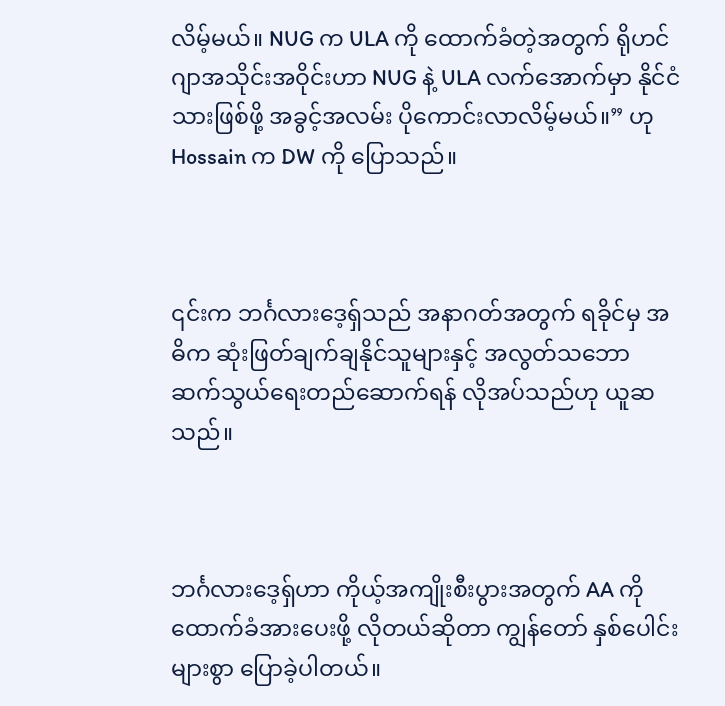လိမ့်မယ်။ NUG က ULA ကို ထောက်ခံတဲ့အတွက် ရိုဟင်ဂျာအသိုင်းအဝိုင်းဟာ NUG နဲ့ ULA လက်အောက်မှာ နိုင်ငံသားဖြစ်ဖို့ အခွင့်အလမ်း ပိုကောင်းလာလိမ့်မယ်။” ဟု Hossain က DW ကို ပြောသည်။



၎င်းက ဘင်္ဂလားဒေ့ရှ်သည် အနာဂတ်အတွက် ရခိုင်မှ အဓိက ဆုံးဖြတ်ချက်ချနိုင်သူများနှင့် အလွတ်သဘော ဆက်သွယ်ရေးတည်ဆောက်ရန် လိုအပ်သည်ဟု ယူဆသည်။



ဘင်္ဂလားဒေ့ရှ်ဟာ ကိုယ့်အကျိုးစီးပွားအတွက် AA ကို ထောက်ခံအားပေးဖို့ လိုတယ်ဆိုတာ ကျွန်တော် နှစ်ပေါင်း များစွာ ပြောခဲ့ပါတယ်။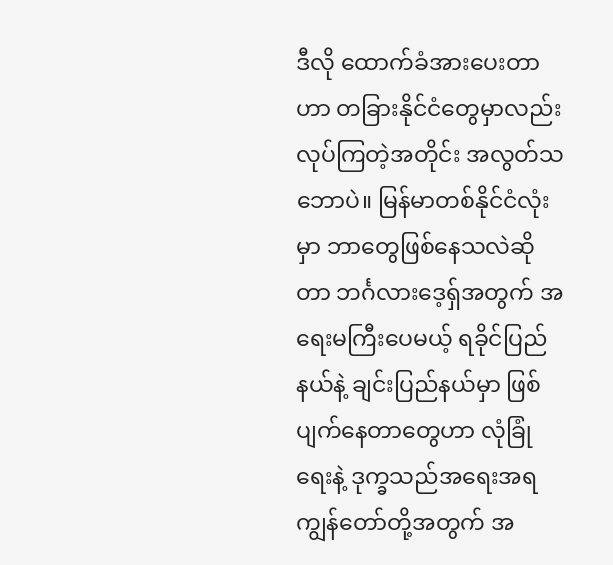ဒီလို ထောက်ခံအားပေးတာဟာ တခြားနိုင်ငံတွေမှာလည်း လုပ်ကြတဲ့အတိုင်း အလွတ်သဘောပဲ။ မြန်မာတစ်နိုင်ငံလုံးမှာ ဘာတွေဖြစ်နေသလဲဆိုတာ ဘင်္ဂလားဒေ့ရှ်အတွက် အရေးမကြီးပေမယ့် ရခိုင်ပြည်နယ်နဲ့ ချင်းပြည်နယ်မှာ ဖြစ်ပျက်နေတာတွေဟာ လုံခြုံရေးနဲ့ ဒုက္ခသည်အရေးအရ ကျွန်တော်တို့အတွက် အ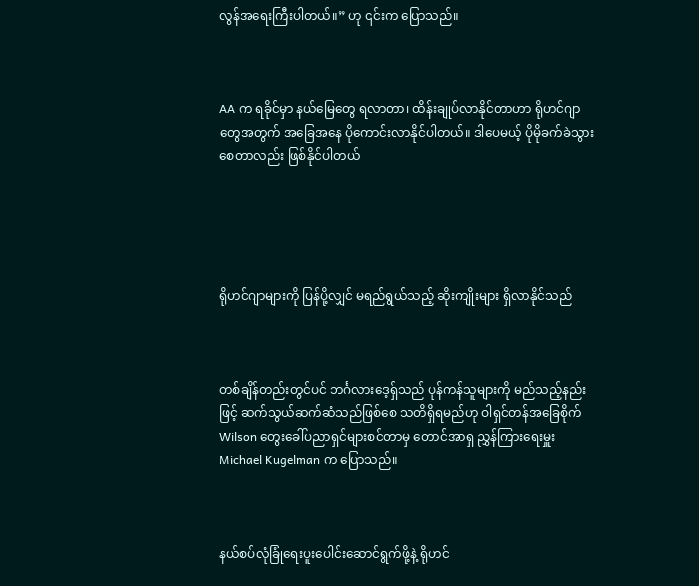လွန်အရေးကြီးပါတယ်။” ဟု ၎င်းက ပြောသည်။



AA က ရခိုင်မှာ နယ်မြေတွေ ရလာတာ၊ ထိန်းချုပ်လာနိုင်တာဟာ ရိုဟင်ဂျာတွေအတွက် အခြေအနေ ပိုကောင်းလာနိုင်ပါတယ်။ ဒါပေမယ့် ပိုမိုခက်ခဲသွားစေတာလည်း ဖြစ်နိုင်ပါတယ်





ရိုဟင်ဂျာများကို ပြန်ပို့လျှင် မရည်ရွယ်သည့် ဆိုးကျိုးများ ရှိလာနိုင်သည်



တစ်ချိန်တည်းတွင်ပင် ဘင်္ဂလားဒေ့ရှ်သည် ပုန်ကန်သူများကို မည်သည့်နည်းဖြင့် ဆက်သွယ်ဆက်ဆံသည်ဖြစ်စေ သတိရှိရမည်ဟု ဝါရှင်တန်အခြေစိုက် Wilson တွေးခေါ်ပညာရှင်များစင်တာမှ တောင်အာရှ ညွှန်ကြားရေးမှူး Michael Kugelman က ပြောသည်။



နယ်စပ်လုံခြုံရေးပူးပေါင်းဆောင်ရွက်ဖို့နဲ့ ရိုဟင်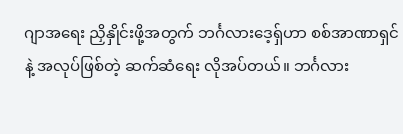ဂျာအရေး ညှိနှိုင်းဖို့အတွက် ဘင်္ဂလားဒေ့ရှ်ဟာ စစ်အာဏာရှင်နဲ့ အလုပ်ဖြစ်တဲ့ ဆက်ဆံရေး လိုအပ်တယ်။ ဘင်္ဂလား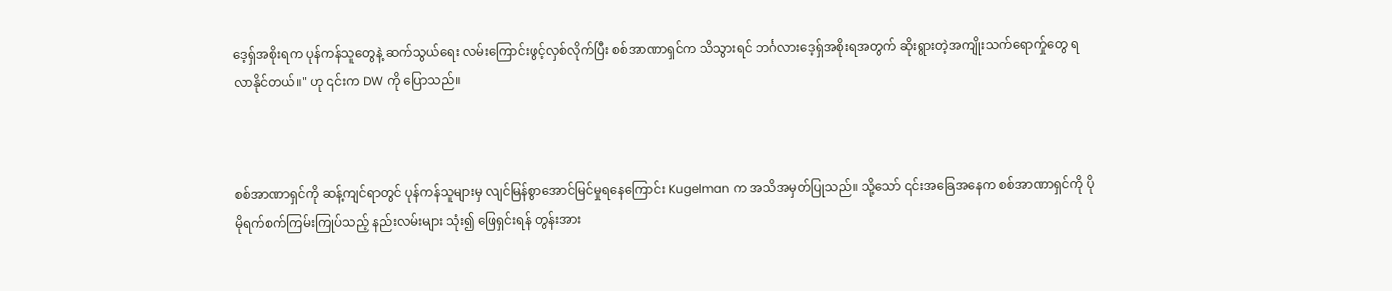ဒေ့ရှ်အစိုးရက ပုန်ကန်သူတွေနဲ့ ဆက်သွယ်ရေး လမ်းကြောင်းဖွင့်လှစ်လိုက်ပြီး စစ်အာဏာရှင်က သိသွားရင် ဘင်္ဂလားဒေ့ရှ်အစိုးရအတွက် ဆိုးရွားတဲ့အကျိုးသက်ရောက်ှုတွေ ရလာနိုင်တယ်။" ဟု ၎င်းက DW ကို ပြောသည်။



စစ်အာဏာရှင်ကို ဆန့်ကျင်ရာတွင် ပုန်ကန်သူများမှ လျင်မြန်စွာအောင်မြင်မှုရနေကြောင်း Kugelman က အသိအမှတ်ပြုသည်။ သို့သော် ၎င်းအခြေအနေက စစ်အာဏာရှင်ကို ပိုမိုရက်စက်ကြမ်းကြုပ်သည့် နည်းလမ်းများ သုံး၍ ဖြေရှင်းရန် တွန်းအား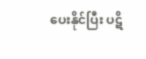ပေးနိုင်ပြီး ပဋိ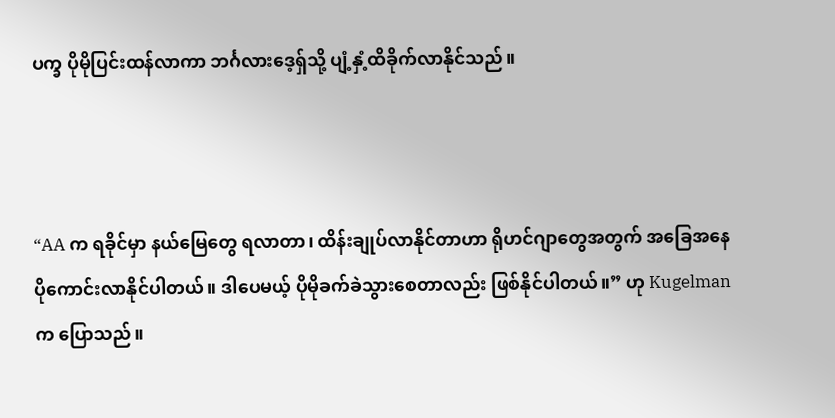ပက္ခ ပိုမိုပြင်းထန်လာကာ ဘင်္ဂလားဒေ့ရှ်သို့ ပျံ့နှံ့ထိခိုက်လာနိုင်သည်။



“AA က ရခိုင်မှာ နယ်မြေတွေ ရလာတာ၊ ထိန်းချုပ်လာနိုင်တာဟာ ရိုဟင်ဂျာတွေအတွက် အခြေအနေ ပိုကောင်းလာနိုင်ပါတယ်။ ဒါပေမယ့် ပိုမိုခက်ခဲသွားစေတာလည်း ဖြစ်နိုင်ပါတယ်။” ဟု Kugelman က ပြောသည်။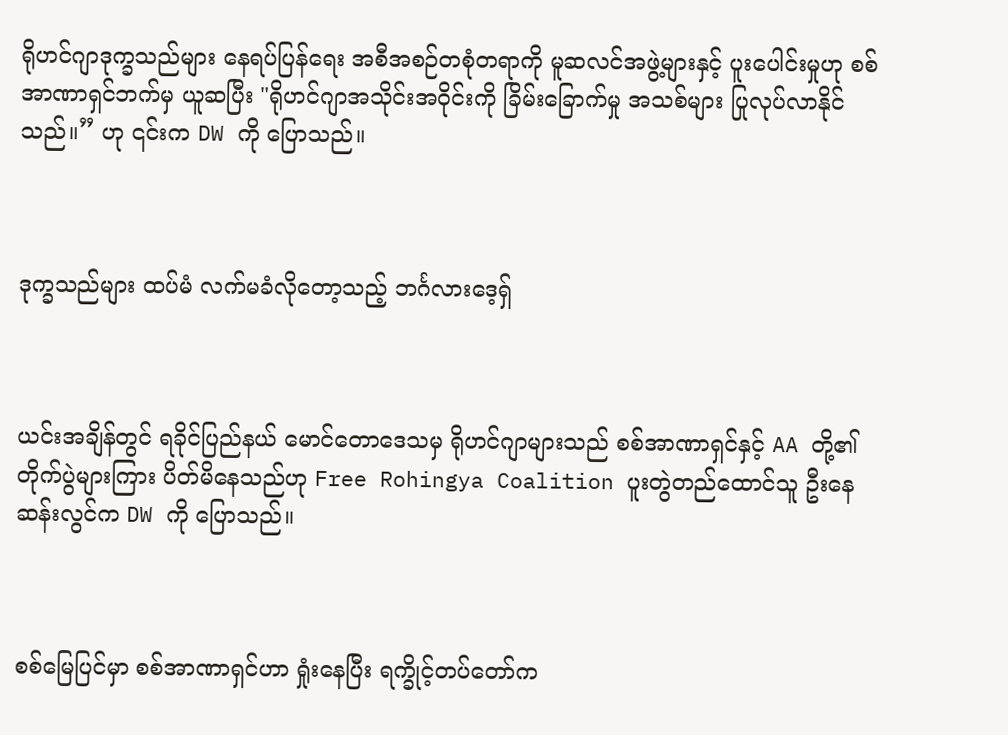ရိုဟင်ဂျာဒုက္ခသည်များ နေရပ်ပြန်ရေး အစီအစဉ်တစုံတရာကို မူဆလင်အဖွဲ့များနှင့် ပူးပေါင်းမှုဟု စစ်အာဏာရှင်ဘက်မှ ယူဆပြီး "ရိုဟင်ဂျာအသိုင်းအဝိုင်းကို ခြိမ်းခြောက်မှု အသစ်များ ပြုလုပ်လာနိုင်သည်။” ဟု ၎င်းက DW ကို ပြောသည်။



ဒုက္ခသည်များ ထပ်မံ လက်မခံလိုတော့သည့် ဘင်္ဂလားဒေ့ရှ်



ယင်းအချိန်တွင် ရခိုင်ပြည်နယ် မောင်တောဒေသမှ ရိုဟင်ဂျာများသည် စစ်အာဏာရှင်နှင့် AA တို့၏ တိုက်ပွဲများကြား ပိတ်မိနေသည်ဟု Free Rohingya Coalition ပူးတွဲတည်ထောင်သူ ဦးနေဆန်းလွင်က DW ကို ပြောသည်။



စစ်မြေပြင်မှာ စစ်အာဏာရှင်ဟာ ရှုံးနေပြီး ရက္ခိုင့်တပ်တော်က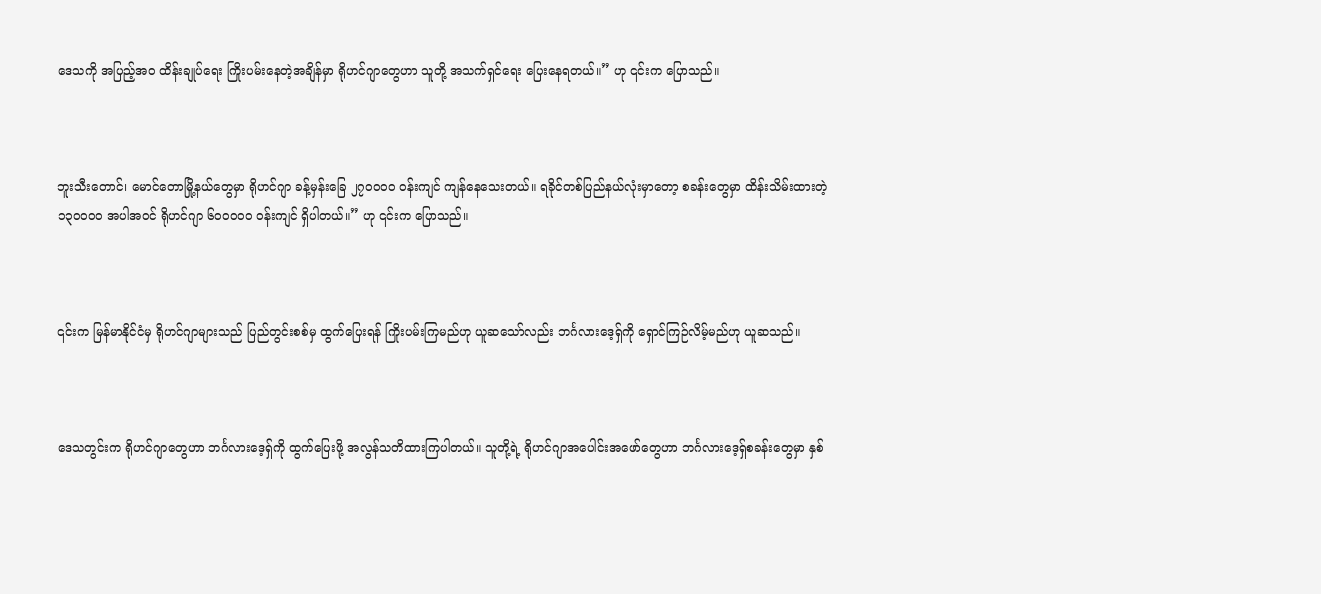ဒေသကို အပြည့်အဝ ထိန်းချုပ်ရေး ကြိုးပမ်းနေတဲ့အချိန်မှာ ရိုဟင်ဂျာတွေဟာ သူတို့ အသက်ရှင်ရေး ပြေးနေရတယ်။” ဟု ၎င်းက ပြောသည်။



ဘူးသီးတောင်၊ မောင်တောမြို့နယ်တွေမှာ ရိုဟင်ဂျာ ခန့်မှန်းခြေ ၂၇၀၀၀၀ ဝန်းကျင် ကျန်နေသေးတယ်။ ရခိုင်တစ်ပြည်နယ်လုံးမှာတော့ စခန်းတွေမှာ ထိန်းသိမ်းထားတဲ့ ၁၃၀၀၀၀ အပါအဝင် ရိုဟင်ဂျာ ၆၀၀၀၀၀ ဝန်းကျင် ရှိပါတယ်။” ဟု ၎င်းက ပြောသည်။



၎င်းက မြန်မာနိုင်ငံမှ ရိုဟင်ဂျာများသည် ပြည်တွင်းစစ်မှ ထွက်ပြေးရန် ကြိုးပမ်းကြမည်ဟု ယူဆသော်လည်း ဘင်္ဂလားဒေ့ရှ်ကို ရှောင်ကြဉ်လိမ့်မည်ဟု ယူဆသည်။



ဒေသတွင်းက ရိုဟင်ဂျာတွေဟာ ဘင်္ဂလားဒေ့ရှ်ကို ထွက်ပြေးဖို့ အလွန်သတိထားကြပါတယ်။ သူတို့ရဲ့ ရိုဟင်ဂျာအပေါင်းအဖော်တွေဟာ ဘင်္ဂလားဒေ့ရှ်စခန်းတွေမှာ နှစ်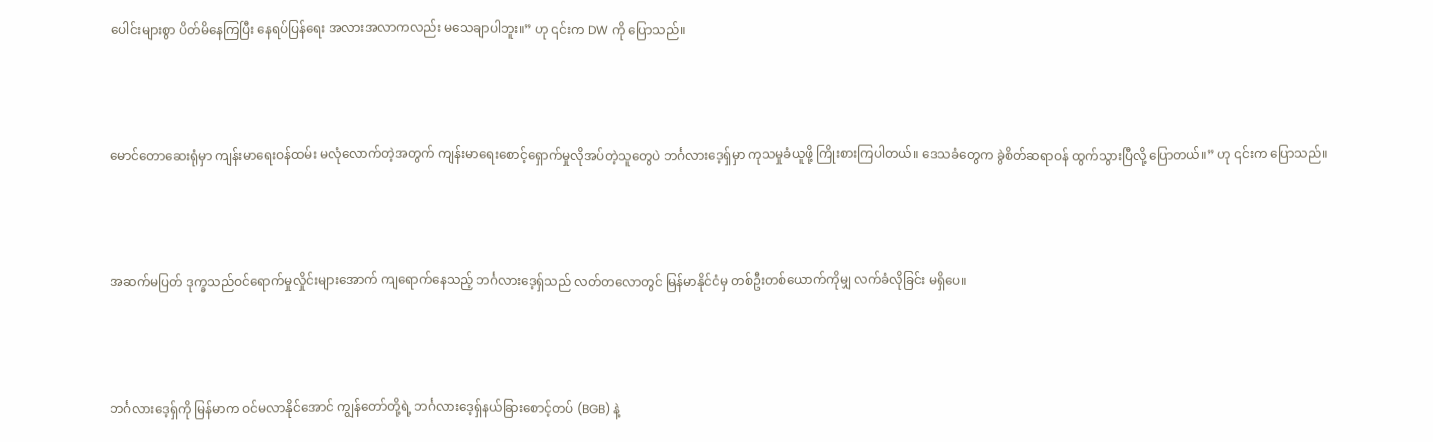ပေါင်းများစွာ ပိတ်မိနေကြပြီး နေရပ်ပြန်ရေး အလားအလာကလည်း မသေချာပါဘူး။” ဟု ၎င်းက DW ကို ပြောသည်။



မောင်တောဆေးရုံမှာ ကျန်းမာရေးဝန်ထမ်း မလုံလောက်တဲ့အတွက် ကျန်းမာရေးစောင့်ရှောက်မှုလိုအပ်တဲ့သူတွေပဲ ဘင်္ဂလားဒေ့ရှ်မှာ ကုသမှုခံယူဖို့ ကြိုးစားကြပါတယ်။ ဒေသခံတွေက ခွဲစိတ်ဆရာဝန် ထွက်သွားပြီလို့ ပြောတယ်။” ဟု ၎င်းက ပြောသည်။



အဆက်မပြတ် ဒုက္ခသည်ဝင်ရောက်မှုလှိုင်းများအောက် ကျရောက်နေသည့် ဘင်္ဂလားဒေ့ရှ်သည် လတ်တလောတွင် မြန်မာနိုင်ငံမှ တစ်ဦးတစ်ယောက်ကိုမျှ လက်ခံလိုခြင်း မရှိပေ။



ဘင်္ဂလားဒေ့ရှ်ကို မြန်မာက ဝင်မလာနိုင်အောင် ကျွန်တော်တို့ရဲ့ ဘင်္ဂလားဒေ့ရှ်နယ်ခြားစောင့်တပ် (BGB) နဲ့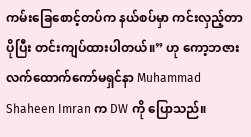ကမ်းခြေစောင့်တပ်က နယ်စပ်မှာ ကင်းလှည့်တာ ပိုပြီး တင်းကျပ်ထားပါတယ်။” ဟု ကော့ဘဇား လက်ထောက်ကော်မရှင်နာ Muhammad Shaheen Imran က DW ကို ပြောသည်။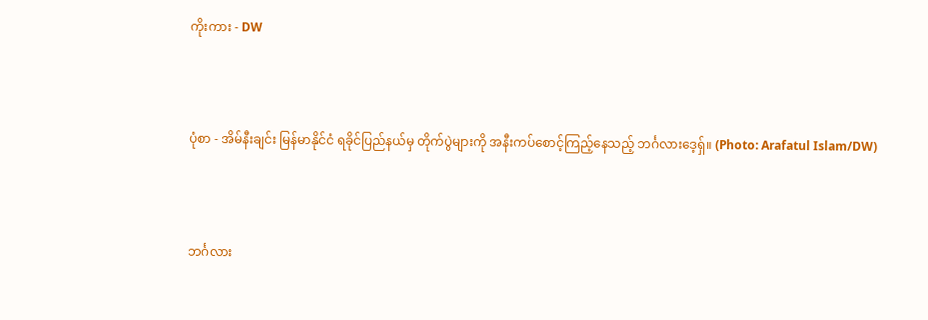ကိုးကား - DW



ပုံစာ - အိမ်နီးချင်း မြန်မာနိုင်ငံ ရခိုင်ပြည်နယ်မှ တိုက်ပွဲများကို အနီးကပ်စောင့်ကြည့်နေသည့် ဘင်္ဂလားဒေ့ရှ်။ (Photo: Arafatul Islam/DW)



ဘင်္ဂလား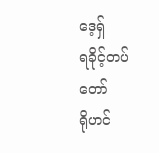ဒေ့ရှ်
ရခိုင့်တပ်တော်
ရိုဟင်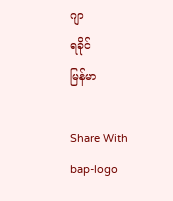ဂျာ
ရခိုင်
မြန်မာ

Share With
bap-logo